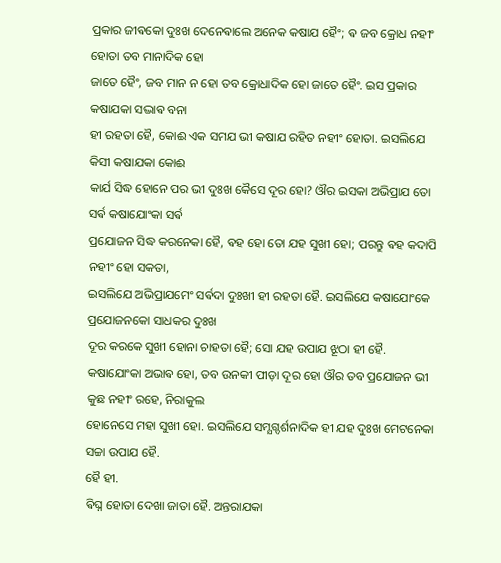ପ୍ରକାର ଜୀଵକୋ ଦୁଃଖ ଦେନେଵାଲେ ଅନେକ କଷାଯ ହୈଂ; ଵ ଜବ କ୍ରୋଧ ନହୀଂ ହୋତା ତବ ମାନାଦିକ ହୋ
ଜାତେ ହୈଂ, ଜବ ମାନ ନ ହୋ ତବ କ୍ରୋଧାଦିକ ହୋ ଜାତେ ହୈଂ. ଇସ ପ୍ରକାର କଷାଯକା ସଦ୍ଭାଵ ବନା
ହୀ ରହତା ହୈ, କୋଈ ଏକ ସମଯ ଭୀ କଷାଯ ରହିତ ନହୀଂ ହୋତା. ଇସଲିଯେ କିସୀ କଷାଯକା କୋଈ
କାର୍ଯ ସିଦ୍ଧ ହୋନେ ପର ଭୀ ଦୁଃଖ କୈସେ ଦୂର ହୋ? ଔର ଇସକା ଅଭିପ୍ରାଯ ତୋ ସର୍ଵ କଷାଯୋଂକା ସର୍ଵ
ପ୍ରଯୋଜନ ସିଦ୍ଧ କରନେକା ହୈ, ଵହ ହୋ ତୋ ଯହ ସୁଖୀ ହୋ; ପରନ୍ତୁ ଵହ କଦାପି ନହୀଂ ହୋ ସକତା,
ଇସଲିଯେ ଅଭିପ୍ରାଯମେଂ ସର୍ଵଦା ଦୁଃଖୀ ହୀ ରହତା ହୈ. ଇସଲିଯେ କଷାଯୋଂକେ ପ୍ରଯୋଜନକୋ ସାଧକର ଦୁଃଖ
ଦୂର କରକେ ସୁଖୀ ହୋନା ଚାହତା ହୈ; ସୋ ଯହ ଉପାଯ ଝୂଠା ହୀ ହୈ.
କଷାଯୋଂକା ଅଭାଵ ହୋ, ତବ ଉନକୀ ପୀଡ଼ା ଦୂର ହୋ ଔର ତବ ପ୍ରଯୋଜନ ଭୀ କୁଛ ନହୀଂ ରହେ, ନିରାକୁଲ
ହୋନେସେ ମହା ସୁଖୀ ହୋ. ଇସଲିଯେ ସମ୍ଯଗ୍ଦର୍ଶନାଦିକ ହୀ ଯହ ଦୁଃଖ ମେଟନେକା ସଚ୍ଚା ଉପାଯ ହୈ.
ହୈ ହୀ.
ଵିଘ୍ନ ହୋତା ଦେଖା ଜାତା ହୈ. ଅନ୍ତରାଯକା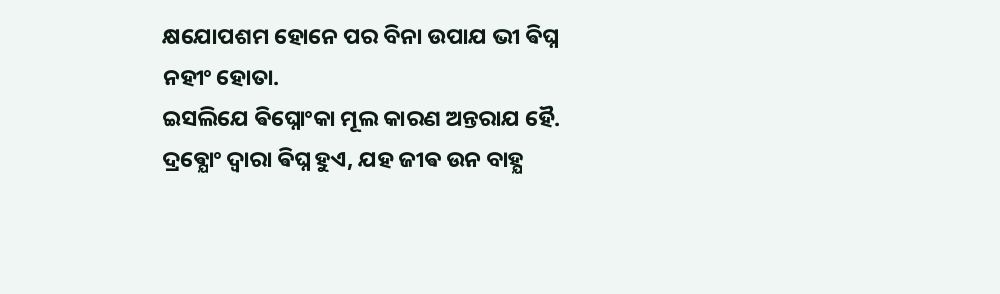କ୍ଷଯୋପଶମ ହୋନେ ପର ବିନା ଉପାଯ ଭୀ ଵିଘ୍ନ ନହୀଂ ହୋତା.
ଇସଲିଯେ ଵିଘ୍ନୋଂକା ମୂଲ କାରଣ ଅନ୍ତରାଯ ହୈ.
ଦ୍ରଵ୍ଯୋଂ ଦ୍ଵାରା ଵିଘ୍ନ ହୁଏ, ଯହ ଜୀଵ ଉନ ବାହ୍ଯ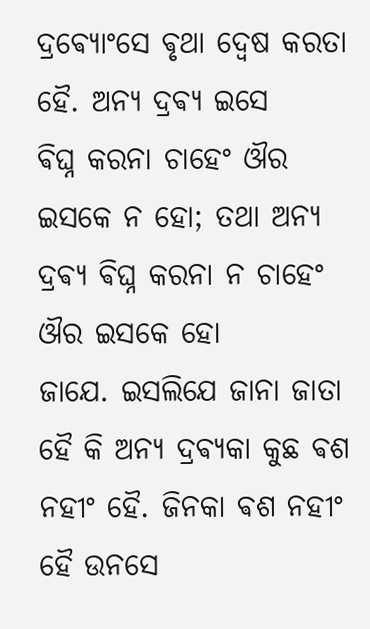ଦ୍ରଵ୍ଯୋଂସେ ଵୃଥା ଦ୍ଵେଷ କରତା ହୈ. ଅନ୍ଯ ଦ୍ରଵ୍ଯ ଇସେ
ଵିଘ୍ନ କରନା ଚାହେଂ ଔର ଇସକେ ନ ହୋ; ତଥା ଅନ୍ଯ ଦ୍ରଵ୍ଯ ଵିଘ୍ନ କରନା ନ ଚାହେଂ ଔର ଇସକେ ହୋ
ଜାଯେ. ଇସଲିଯେ ଜାନା ଜାତା ହୈ କି ଅନ୍ଯ ଦ୍ରଵ୍ଯକା କୁଛ ଵଶ ନହୀଂ ହୈ. ଜିନକା ଵଶ ନହୀଂ
ହୈ ଉନସେ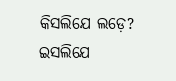କିସଲିଯେ ଲଡ଼େ? ଇସଲିଯେ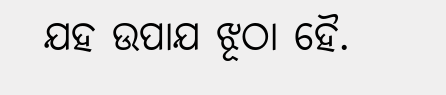ଯହ ଉପାଯ ଝୂଠା ହୈ.